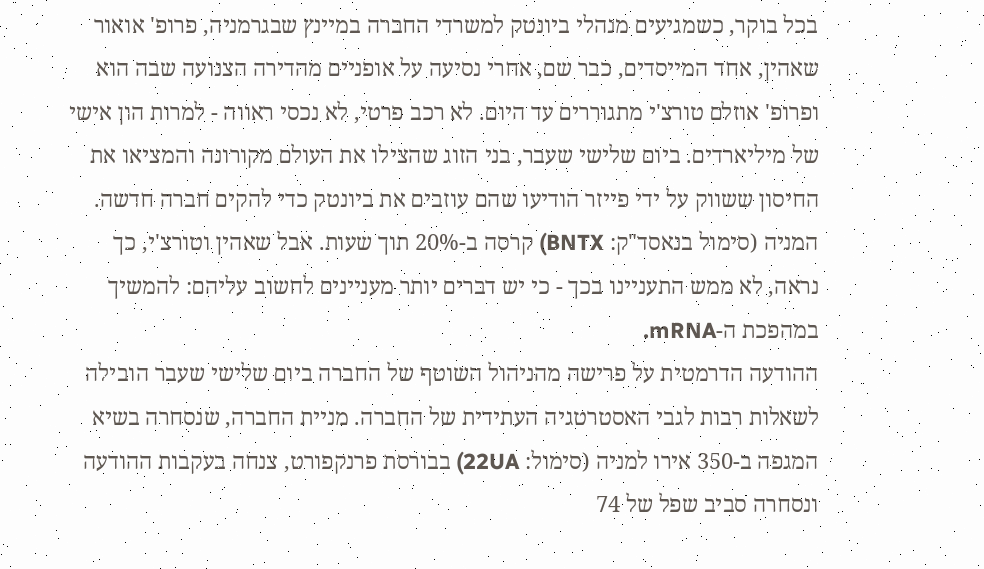בכל בוקר, כשמגיעים מנהלי ביונטק למשרדי החברה במיינץ שבגרמניה, פרופ' אואור שאהין, אחד המייסדים, כבר שם, אחרי נסיעה על אופניים מהדירה הצנועה שבה הוא ופרופ' אוזלם טורצ'י מתגוררים עד היום. לא רכב פרטי, לא נכסי ראווה - למרות הון אישי של מיליארדים. ביום שלישי שעבר, בני הזוג שהצילו את העולם מקורונה והמציאו את החיסון ששווק על ידי פייזר הודיעו שהם עוזבים את ביונטק כדי להקים חברה חדשה. המניה (סימול בנאסד"ק: BNTX) קרסה ב-20% תוך שעות. אבל שאהין וטורצ'י, כך נראה, לא ממש התעניינו בכך - כי יש דברים יותר מעניינים לחשוב עליהם: להמשיך במהפכת ה-mRNA.
ההודעה הדרמטית על פרישה מהניהול השוטף של החברה ביום שלישי שעבר הובילה לשאלות רבות לגבי האסטרטגיה העתידית של החברה. מניית החברה, שנסחרה בשיא המגפה ב-350 אירו למניה (סימול: 22UA) בבורסת פרנקפורט, צנחה בעקבות ההודעה ונסחרה סביב שפל של 74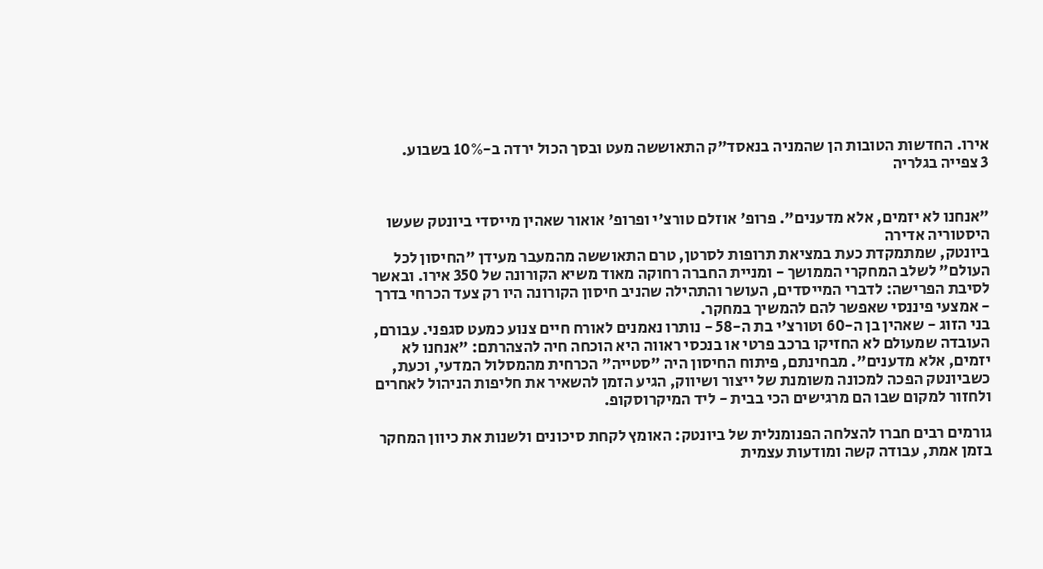אירו. החדשות הטובות הן שהמניה בנאסד"ק התאוששה מעט ובסך הכול ירדה ב-10% בשבוע.
3 צפייה בגלריה


"אנחנו לא יזמים, אלא מדענים". פרופ' אוזלם טורצ'י ופרופ' אואור שאהין מייסדי ביונטק שעשו היסטוריה אדירה
ביונטק, שמתמקדת כעת במציאת תרופות לסרטן, טרם התאוששה מהמעבר מעידן "החיסון לכל העולם" לשלב המחקרי הממושך - ומניית החברה רחוקה מאוד משיא הקורונה של 350 אירו. ובאשר לסיבת הפרישה: לדברי המייסדים, העושר והתהילה שהניב חיסון הקורונה היו רק צעד הכרחי בדרך - אמצעי פיננסי שאפשר להם להמשיך במחקר.
בני הזוג - שאהין בן ה-60 וטורצ'י בת ה-58 - נותרו נאמנים לאורח חיים צנוע כמעט סגפני. עבורם, העובדה שמעולם לא החזיקו ברכב פרטי או בנכסי ראווה היא הוכחה חיה להצהרתם: "אנחנו לא יזמים, אלא מדענים". מבחינתם, פיתוח החיסון היה "סטייה" הכרחית מהמסלול המדעי, וכעת, כשביונטק הפכה למכונה משומנת של ייצור ושיווק, הגיע הזמן להשאיר את חליפות הניהול לאחרים ולחזור למקום שבו הם מרגישים הכי בבית - ליד המיקרוסקופ.

גורמים רבים חברו להצלחה הפנומנלית של ביונטק: האומץ לקחת סיכונים ולשנות את כיוון המחקר בזמן אמת, עבודה קשה ומודעות עצמית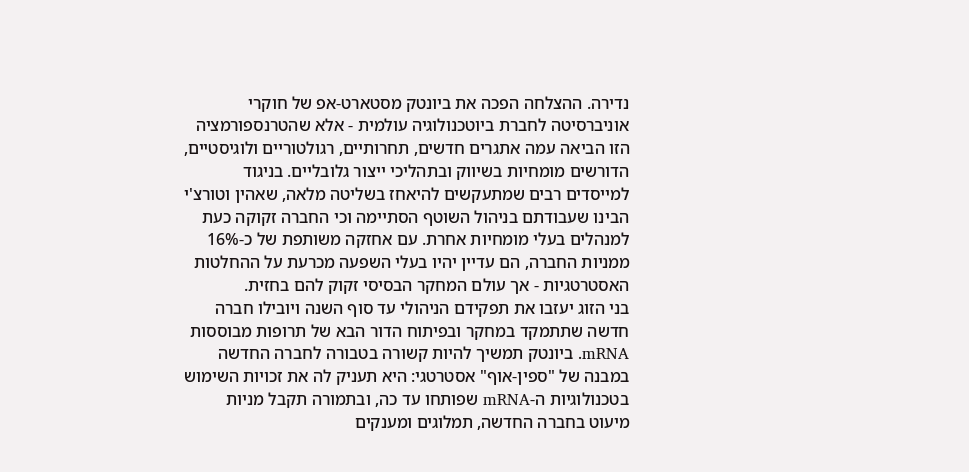נדירה. ההצלחה הפכה את ביונטק מסטארט-אפ של חוקרי אוניברסיטה לחברת ביוטכנולוגיה עולמית - אלא שהטרנספורמציה הזו הביאה עמה אתגרים חדשים, תחרותיים, רגולטוריים ולוגיסטיים, הדורשים מומחיות בשיווק ובתהליכי ייצור גלובליים. בניגוד למייסדים רבים שמתעקשים להיאחז בשליטה מלאה, שאהין וטורצ'י הבינו שעבודתם בניהול השוטף הסתיימה וכי החברה זקוקה כעת למנהלים בעלי מומחיות אחרת. עם אחזקה משותפת של כ-16% ממניות החברה, הם עדיין יהיו בעלי השפעה מכרעת על ההחלטות האסטרטגיות - אך עולם המחקר הבסיסי זקוק להם בחזית.
בני הזוג יעזבו את תפקידם הניהולי עד סוף השנה ויובילו חברה חדשה שתתמקד במחקר ובפיתוח הדור הבא של תרופות מבוססות mRNA. ביונטק תמשיך להיות קשורה בטבורה לחברה החדשה במבנה של "ספין-אוף" אסטרטגי: היא תעניק לה את זכויות השימוש בטכנולוגיות ה-mRNA שפותחו עד כה, ובתמורה תקבל מניות מיעוט בחברה החדשה, תמלוגים ומענקים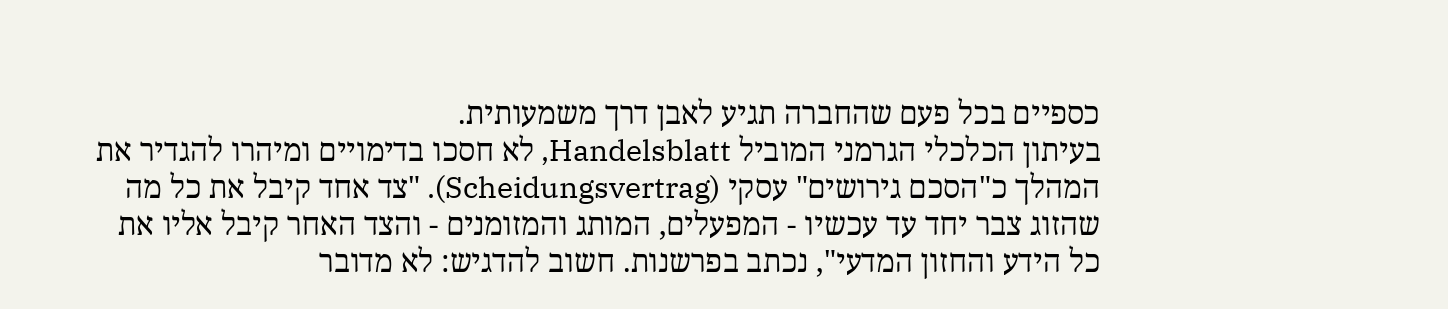כספיים בכל פעם שהחברה תגיע לאבן דרך משמעותית.
בעיתון הכלכלי הגרמני המוביל Handelsblatt, לא חסכו בדימויים ומיהרו להגדיר את המהלך כ"הסכם גירושים" עסקי (Scheidungsvertrag). "צד אחד קיבל את כל מה שהזוג צבר יחד עד עכשיו - המפעלים, המותג והמזומנים - והצד האחר קיבל אליו את כל הידע והחזון המדעי", נכתב בפרשנות. חשוב להדגיש: לא מדובר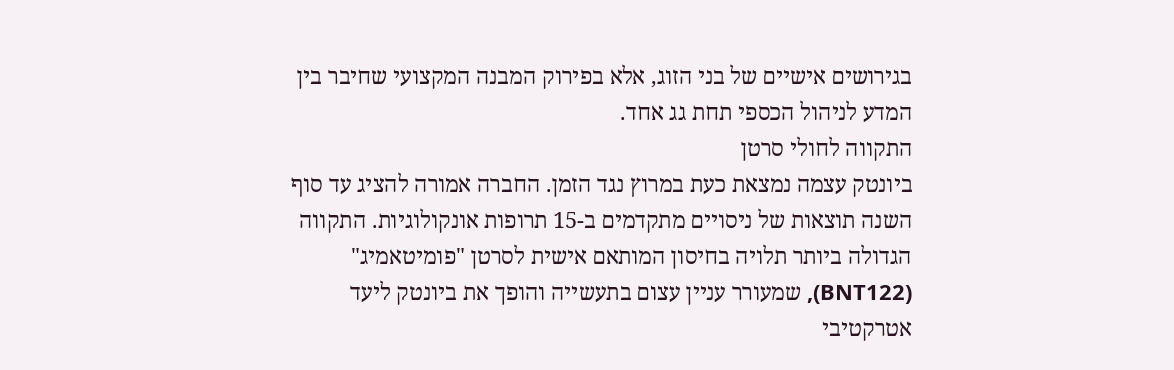בגירושים אישיים של בני הזוג, אלא בפירוק המבנה המקצועי שחיבר בין המדע לניהול הכספי תחת גג אחד.
התקווה לחולי סרטן
ביונטק עצמה נמצאת כעת במרוץ נגד הזמן. החברה אמורה להציג עד סוף השנה תוצאות של ניסויים מתקדמים ב-15 תרופות אונקולוגיות. התקווה הגדולה ביותר תלויה בחיסון המותאם אישית לסרטן "פומיטאמיג" (BNT122), שמעורר עניין עצום בתעשייה והופך את ביונטק ליעד אטרקטיבי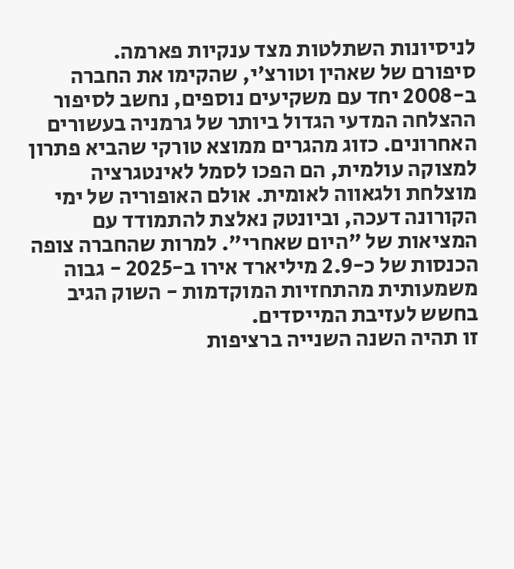לניסיונות השתלטות מצד ענקיות פארמה.
סיפורם של שאהין וטורצ'י, שהקימו את החברה ב-2008 יחד עם משקיעים נוספים, נחשב לסיפור ההצלחה המדעי הגדול ביותר של גרמניה בעשורים האחרונים. כזוג מהגרים ממוצא טורקי שהביא פתרון למצוקה עולמית, הם הפכו לסמל לאינטגרציה מוצלחת ולגאווה לאומית. אולם האופוריה של ימי הקורונה דעכה, וביונטק נאלצת להתמודד עם המציאות של "היום שאחרי". למרות שהחברה צופה הכנסות של כ-2.9 מיליארד אירו ב-2025 - גבוה משמעותית מהתחזיות המוקדמות - השוק הגיב בחשש לעזיבת המייסדים.
זו תהיה השנה השנייה ברציפות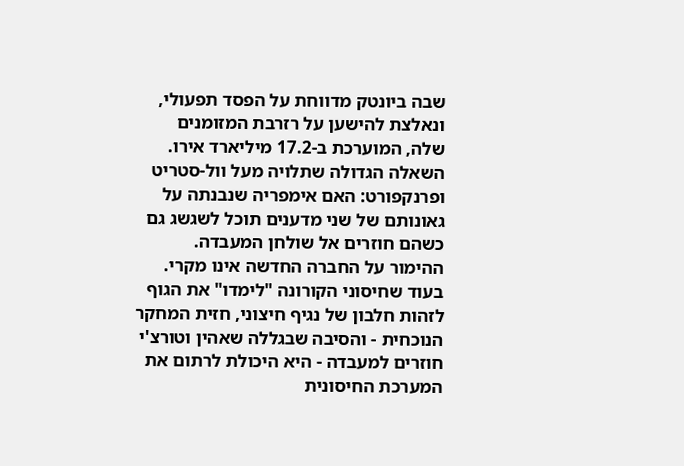שבה ביונטק מדווחת על הפסד תפעולי, ונאלצת להישען על רזרבת המזומנים שלה, המוערכת ב-17.2 מיליארד אירו. השאלה הגדולה שתלויה מעל וול-סטריט ופרנקפורט: האם אימפריה שנבנתה על גאונותם של שני מדענים תוכל לשגשג גם כשהם חוזרים אל שולחן המעבדה.
ההימור על החברה החדשה אינו מקרי. בעוד שחיסוני הקורונה "לימדו" את הגוף לזהות חלבון של נגיף חיצוני, חזית המחקר הנוכחית - והסיבה שבגללה שאהין וטורצ'י חוזרים למעבדה - היא היכולת לרתום את המערכת החיסונית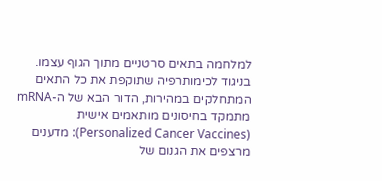למלחמה בתאים סרטניים מתוך הגוף עצמו.
בניגוד לכימותרפיה שתוקפת את כל התאים המתחלקים במהירות, הדור הבא של ה-mRNA מתמקד בחיסונים מותאמים אישית (Personalized Cancer Vaccines): מדענים מרצפים את הגנום של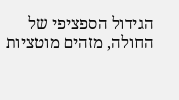הגידול הספציפי של החולה, מזהים מוטציות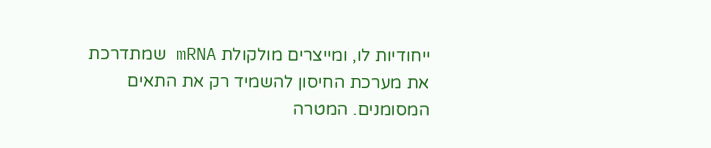ייחודיות לו, ומייצרים מולקולת mRNA שמתדרכת את מערכת החיסון להשמיד רק את התאים המסומנים. המטרה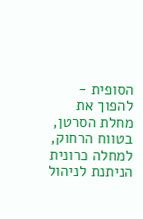הסופית - להפוך את מחלת הסרטן, בטווח הרחוק, למחלה כרונית הניתנת לניהול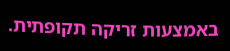באמצעות זריקה תקופתית.